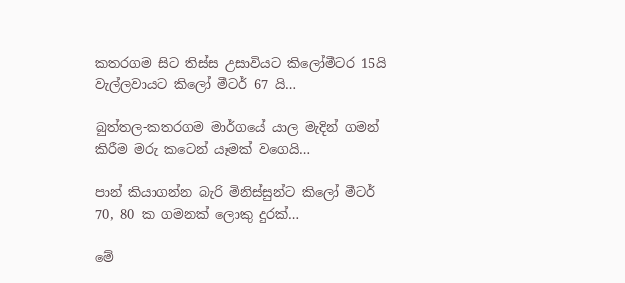කතරගම සිට තිස්ස උසාවියට කිලෝමීටර 15යි වැල්ලවායට කිලෝ මීටර් 67 යි…

බුත්තල-කතරගම මාර්ගයේ යාල මැදින් ගමන් කිරීම මරු කටෙන් යෑමක් වගෙයි…

පාන් කියාගන්න බැරි මිනිස්සුන්ට කිලෝ මීටර් 70, 80 ක ගමනක් ලොකු දුරක්…

මේ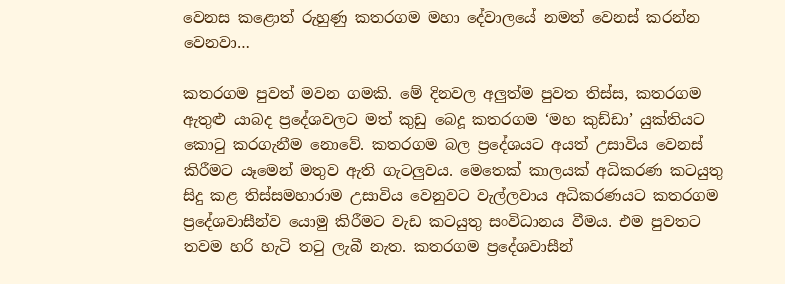වෙනස කළොත් රුහුණු කතරගම මහා දේවාලයේ නමත් වෙනස් කරන්න වෙනවා…

කතරගම පුවත් මවන ගමකි. මේ දිනවල අලුත්ම පුවත තිස්ස, කතරගම ඇතුළු යාබද ප්‍රදේශවලට මත් කුඩු බෙදූ කතරගම ‘මහ කුඩ්ඩා’ යුක්තියට කොටු කරගැනීම නොවේ. කතරගම බල ප්‍රදේශයට අයත් උසාවිය වෙනස් කිරීමට යෑමෙන් මතුව ඇති ගැටලුවය. මෙතෙක් කාලයක් අධිකරණ කටයුතු සිදු කළ තිස්සමහාරාම උසාවිය වෙනුවට වැල්ලවාය අධිකරණයට කතරගම ප්‍රදේශවාසීන්ව යොමු කිරීමට වැඩ කටයුතු සංවිධානය වීමය. එම පුවතට තවම හරි හැටි තටු ලැබී නැත. කතරගම ප්‍රදේශවාසීන්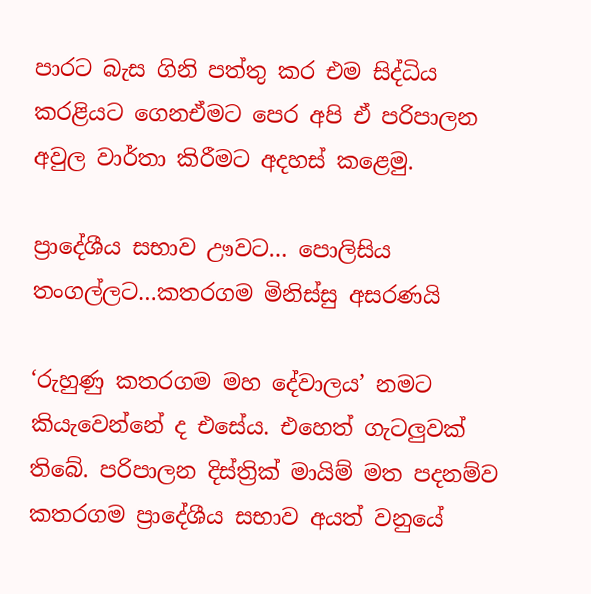පාරට බැස ගිනි පත්තු කර එම සිද්ධිය කරළියට ගෙනඒමට පෙර අපි ඒ පරිපාලන අවුල වාර්තා කිරීමට අදහස් කළෙමු.

ප්‍රාදේශීය සභාව ඌවට… පොලිසිය තංගල්ලට…කතරගම මිනිස්සු අසරණයි

‘රුහුණු කතරගම මහ දේවාලය’ නමට කියැවෙන්නේ ද එසේය. එහෙත් ගැටලුවක් තිබේ. පරිපාලන දිස්ත්‍රික් මායිම් මත පදනම්ව කතරගම ප්‍රාදේශීය සභාව අයත් වනුයේ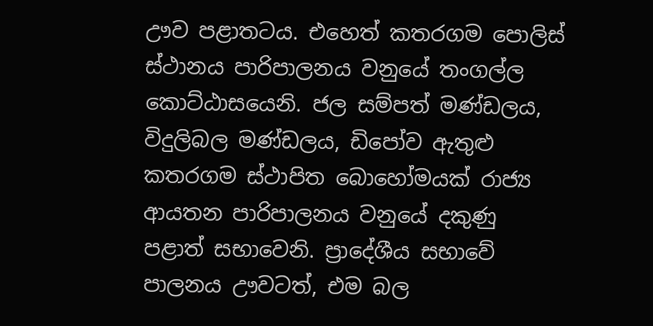ඌව පළාතටය. එහෙත් කතරගම පොලිස් ස්ථානය පාරිපාලනය වනුයේ තංගල්ල කොට්ඨාසයෙනි. ජල සම්පත් මණ්ඩලය, විදුලිබල මණ්ඩලය, ඩිපෝව ඇතුළු කතරගම ස්ථාපිත බොහෝමයක් රාජ්‍ය ආයතන පාරිපාලනය වනුයේ දකුණු පළාත් සභාවෙනි. ප්‍රාදේශීය සභාවේ පාලනය ඌවටත්, එම බල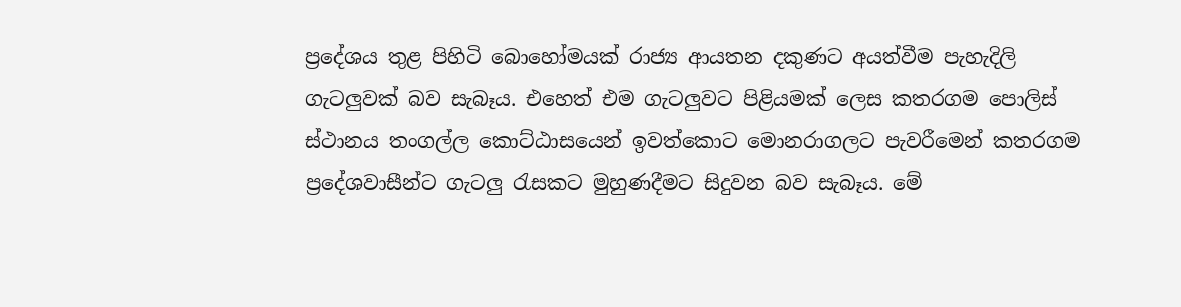ප්‍රදේශය තුළ පිහිටි බොහෝමයක් රාජ්‍ය ආයතන දකුණට අයත්වීම පැහැදිලි ගැටලුවක් බව සැබෑය. එහෙත් එම ගැටලුවට පිළියමක් ලෙස කතරගම පොලිස් ස්ථානය තංගල්ල කොට්ඨාසයෙන් ඉවත්කොට මොනරාගලට පැවරීමෙන් කතරගම ප්‍රදේශවාසීන්ට ගැටලු රැසකට මුහුණදීමට සිදුවන බව සැබෑය. මේ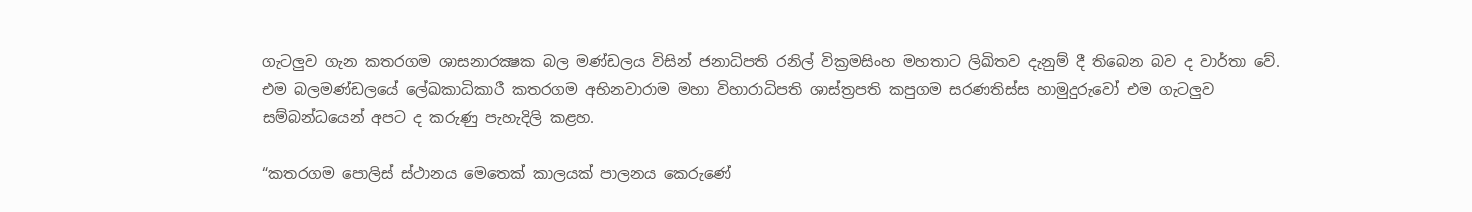ගැටලුව ගැන කතරගම ශාසනාරක්‍ෂක බල මණ්ඩලය විසින් ජනාධිපති රනිල් වික්‍රමසිංහ මහතාට ලිඛිතව දැනුම් දී තිබෙන බව ද වාර්තා වේ. එම බලමණ්ඩලයේ ලේඛකාධිකාරී කතරගම අභිනවාරාම මහා විහාරාධිපති ශාස්ත්‍රපති කපුගම සරණතිස්ස හාමුදුරුවෝ එම ගැටලුව සම්බන්ධයෙන් අපට ද කරුණු පැහැදිලි කළහ.

“කතරගම පොලිස් ස්ථානය මෙතෙක් කාලයක් පාලනය කෙරුණේ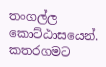තංගල්ල කොට්ඨාසයෙන්. කතරගමට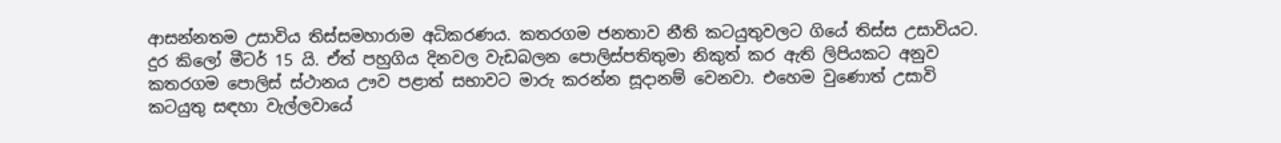ආසන්නතම උසාවිය තිස්සමහාරාම අධිකරණය. කතරගම ජනතාව නීති කටයුතුවලට ගියේ තිස්ස උසාවියට. දුර කිලෝ මීටර් 15 යි. ඒත් පහුගිය දිනවල වැඩබලන පොලිස්පතිතුමා නිකුත් කර ඇති ලිපියකට අනුව කතරගම පොලිස් ස්ථානය ඌව පළාත් සභාවට මාරු කරන්න සූදානම් වෙනවා. එහෙම වුණොත් උසාවි කටයුතු සඳහා වැල්ලවායේ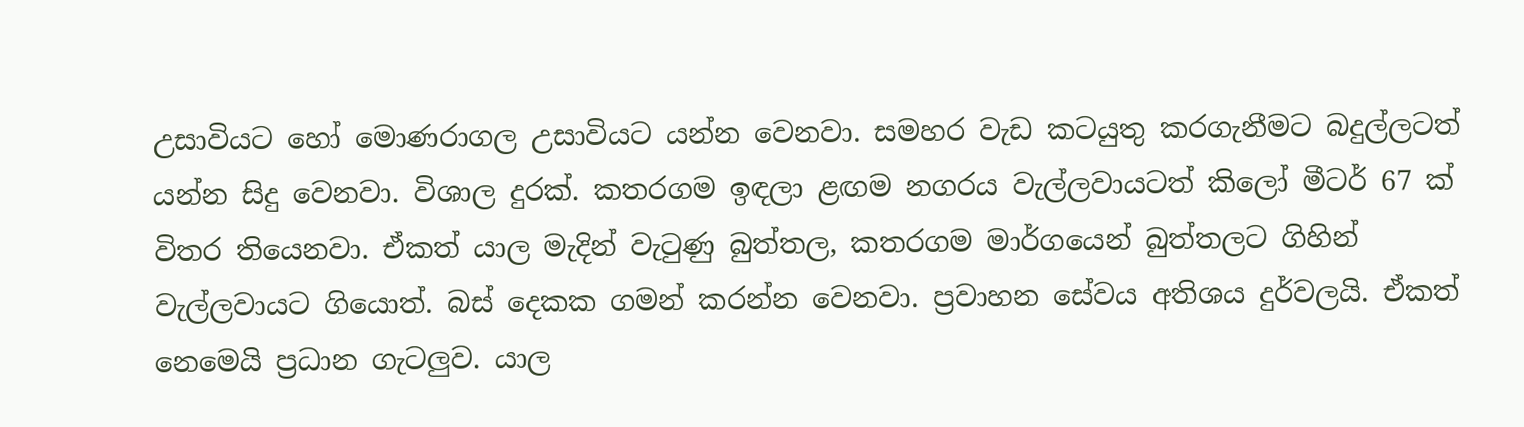උසාවියට හෝ මොණරාගල උසාවියට යන්න වෙනවා. සමහර වැඩ කටයුතු කරගැනීමට බදුල්ලටත් යන්න සිදු වෙනවා. විශාල දුරක්. කතරගම ඉඳලා ළඟම නගරය වැල්ලවායටත් කිලෝ මීටර් 67 ක් විතර තියෙනවා. ඒකත් යාල මැදින් වැටුණු බුත්තල, කතරගම මාර්ගයෙන් බුත්තලට ගිහින් වැල්ලවායට ගියොත්. බස් දෙකක ගමන් කරන්න වෙනවා. ප්‍රවාහන සේවය අතිශය දුර්වලයි. ඒකත් නෙමෙයි ප්‍රධාන ගැටලුව. යාල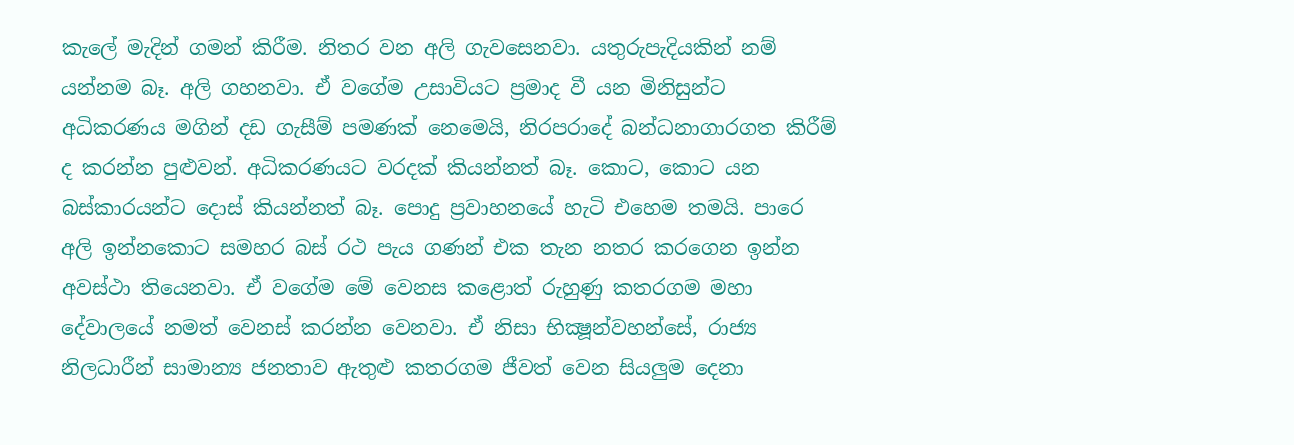කැලේ මැදින් ගමන් කිරීම. නිතර වන අලි ගැවසෙනවා. යතුරුපැදියකින් නම් යන්නම බෑ. අලි ගහනවා. ඒ වගේම උසාවියට ප්‍රමාද වී යන මිනිසුන්ට අධිකරණය මගින් දඩ ගැසීම් පමණක් නෙමෙයි, නිරපරාදේ බන්ධනාගාරගත කිරීම් ද කරන්න පුළුවන්. අධිකරණයට වරදක් කියන්නත් බෑ. කොට, කොට යන බස්කාරයන්ට දොස් කියන්නත් බෑ. පොදු ප්‍රවාහනයේ හැටි එහෙම තමයි. පාරෙ අලි ඉන්නකොට සමහර බස් රථ පැය ගණන් එක තැන නතර කරගෙන ඉන්න අවස්ථා තියෙනවා. ඒ වගේම මේ වෙනස කළොත් රුහුණු කතරගම මහා දේවාලයේ නමත් වෙනස් කරන්න වෙනවා. ඒ නිසා භික්‍ෂූන්වහන්සේ, රාජ්‍ය නිලධාරීන් සාමාන්‍ය ජනතාව ඇතුළු කතරගම ජීවත් වෙන සියලුම දෙනා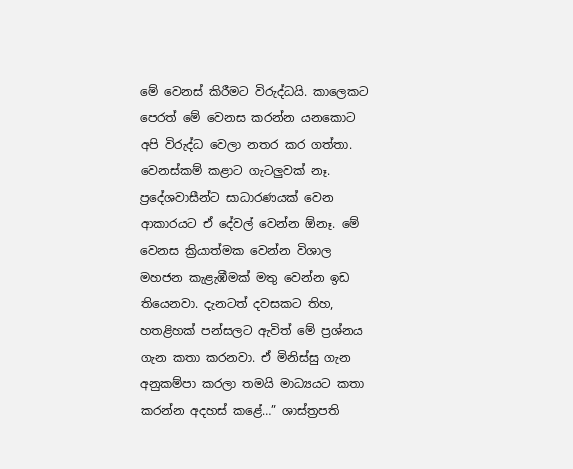මේ වෙනස් කිරීමට විරුද්ධයි. කාලෙකට පෙරත් මේ වෙනස කරන්න යනකොට අපි විරුද්ධ වෙලා නතර කර ගත්තා. වෙනස්කම් කළාට ගැටලුවක් නෑ. ප්‍රදේශවාසීන්ට සාධාරණයක් වෙන ආකාරයට ඒ දේවල් වෙන්න ඕනෑ. මේ වෙනස ක්‍රියාත්මක වෙන්න විශාල මහජන කැළැඹීමක් මතු වෙන්න ඉඩ තියෙනවා. දැනටත් දවසකට තිහ, හතළිහක් පන්සලට ඇවිත් මේ ප්‍රශ්නය ගැන කතා කරනවා. ඒ මිනිස්සු ගැන අනුකම්පා කරලා තමයි මාධ්‍යයට කතා කරන්න අදහස් කළේ…” ශාස්ත්‍රපති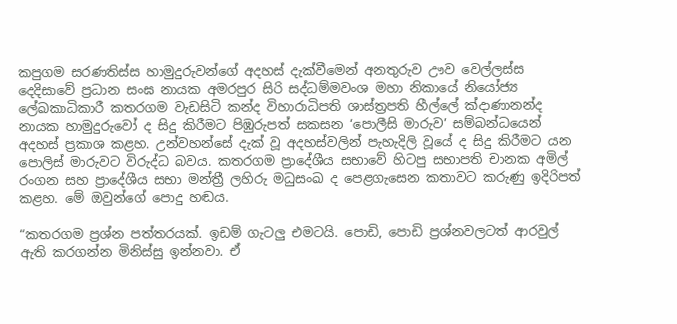කපුගම සරණතිස්ස හාමුදුරුවන්ගේ අදහස් දැක්වීමෙන් අනතුරුව ඌව වෙල්ලස්ස දෙදිසාවේ ප්‍රධාන සංඝ නායක අමරපුර සිරි සද්ධම්මවංශ මහා නිකායේ නියෝජ්‍ය ලේඛකාධිකාරී කතරගම වැඩසිටි කන්ද විහාරාධිපති ශාස්ත්‍රපති හීල්ලේ ක්‍දාණානන්ද නායක හාමුදුරුවෝ ද සිදු කිරීමට පිඹුරුපත් සකසන ‘පොලීසි මාරුව’ සම්බන්ධයෙන් අදහස් ප්‍රකාශ කළහ. උන්වහන්සේ දැක් වූ අදහස්වලින් පැහැදිලි වූයේ ද සිදු කිරීමට යන පොලිස් මාරුවට විරුද්ධ බවය. කතරගම ප්‍රාදේශීය සභාවේ හිටපු සභාපති චානක අමිල් රංගන සහ ප්‍රාදේශීය සභා මන්ත්‍රී ලහිරු මධුසංඛ ද පෙළගැසෙන කතාවට කරුණු ඉදිරිපත් කළහ. මේ ඔවුන්ගේ පොදු හඬය.

“කතරගම ප්‍රශ්න පත්තරයක්. ඉඩම් ගැටලු එමටයි. පොඩි, පොඩි ප්‍රශ්නවලටත් ආරවුල් ඇති කරගන්න මිනිස්සු ඉන්නවා. ඒ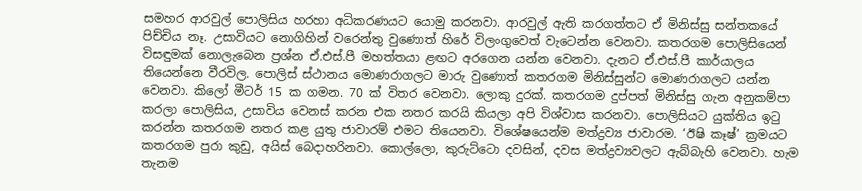සමහර ආරවුල් පොලිසිය හරහා අධිකරණයට යොමු කරනවා. ආරවුල් ඇති කරගත්තට ඒ මිනිස්සු සන්තකයේ පිච්චිය නෑ. උසාවියට නොගිහින් වරෙන්තු වුණොත් හිරේ විලංගුවෙත් වැටෙන්න වෙනවා. කතරගම පොලිසියෙන් විසඳුමක් නොලැබෙන ප්‍රශ්න ඒ.එස්.පී මහත්තයා ළඟට අරගෙන යන්න වෙනවා. දැනට ඒ.එස්.පී කාර්යාලය තියෙන්නෙ වීරවිල. පොලිස් ස්ථානය මොණරාගලට මාරු වුණොත් කතරගම මිනිස්සුන්ට මොණරාගලට යන්න වෙනවා. කිලෝ මීටර් 15 ක ගමන. 70 ක් විතර වෙනවා. ලොකු දුරක්. කතරගම දුප්පත් මිනිස්සු ගැන අනුකම්පා කරලා පොලිසිය, උසාවිය වෙනස් කරන එක නතර කරයි කියලා අපි විශ්වාස කරනවා. පොලිසියට යුක්තිය ඉටු කරන්න කතරගම නතර කළ යුතු ජාවාරම් එමට තියෙනවා. විශේෂයෙන්ම මත්ද්‍රව්‍ය ජාවාරම. ‘ඊෂි කෑෂ්’ ක්‍රමයට කතරගම පුරා කුඩු, අයිස් බෙදාහරිනවා. කොල්ලො, කුරුට්ටො දවසින්, දවස මත්ද්‍රව්‍යවලට ඇබ්බැහි වෙනවා. හැම තැනම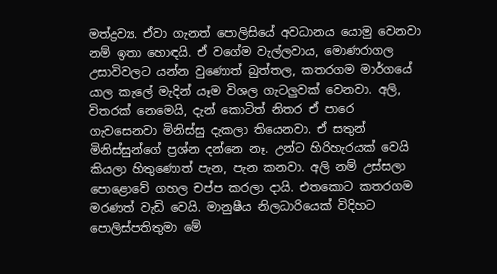මත්ද්‍රව්‍ය. ඒවා ගැනත් පොලිසියේ අවධානය යොමු වෙනවා නම් ඉතා හොඳයි. ඒ වගේම වැල්ලවාය, මොණරාගල උසාවිවලට යන්න වුණොත් බුත්තල, කතරගම මාර්ගයේ යාල කැලේ මැදින් යෑම විශල ගැටලුවක් වෙනවා. අලි, විතරක් නෙමෙයි, දැන් කොටිත් නිතර ඒ පාරෙ ගැවසෙනවා මිනිස්සු දැකලා තියෙනවා. ඒ සතුන් මිනිස්සුන්ගේ ප්‍රශ්න දන්නෙ නෑ. උන්ට හිරිහැරයක් වෙයි කියලා හිතුණොත් පැන, පැන කනවා. අලි නම් උස්සලා පොළොවේ ගහල චප්ප කරලා දායි. එතකොට කතරගම මරණත් වැඩි වෙයි. මානුෂීය නිලධාරියෙක් විදිහට පොලිස්පතිතුමා මේ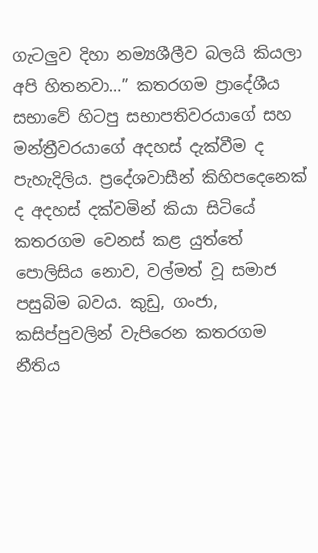ගැටලුව දිහා නම්‍යශීලීව බලයි කියලා අපි හිතනවා…” කතරගම ප්‍රාදේශීය සභාවේ හිටපු සභාපතිවරයාගේ සහ මන්ත්‍රීවරයාගේ අදහස් දැක්වීම ද පැහැදිලිය. ප්‍රදේශවාසීන් කිහිපදෙනෙක් ද අදහස් දක්වමින් කියා සිටියේ කතරගම වෙනස් කළ යුත්තේ පොලිසිය නොව, වල්මත් වූ සමාජ පසුබිම බවය. කුඩු, ගංජා, කසිප්පුවලින් වැපිරෙන කතරගම නීතිය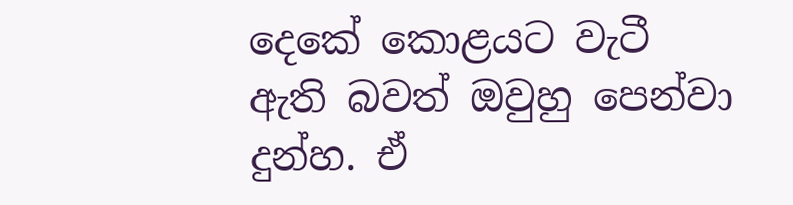දෙකේ කොළයට වැටී ඇති බවත් ඔවුහු පෙන්වා දුන්හ. ඒ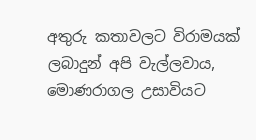අතුරු කතාවලට විරාමයක් ලබාදුන් අපි වැල්ලවාය, මොණරාගල උසාවියට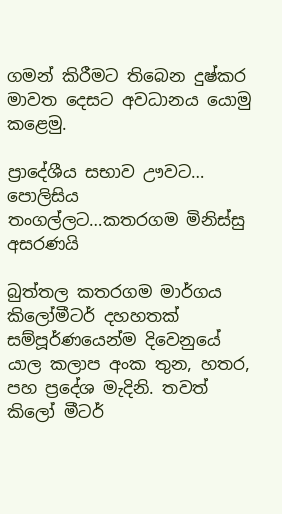ගමන් කිරීමට තිබෙන දුෂ්කර මාවත දෙසට අවධානය යොමු කළෙමු.

ප්‍රාදේශීය සභාව ඌවට… පොලිසිය තංගල්ලට…කතරගම මිනිස්සු අසරණයි

බුත්තල කතරගම මාර්ගය කිලෝමීටර් දහහතක් සම්පූර්ණයෙන්ම දිවෙනුයේ යාල කලාප අංක තුන, හතර, පහ ප්‍රදේශ මැදිනි. තවත් කිලෝ මීටර්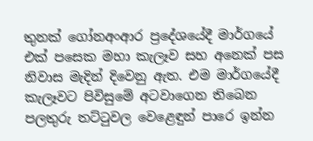තුනක් ගෝනඅංආර ප්‍රදේශයේදී මාර්ගයේ එක් පසෙක මහා කැලෑව සහ අනෙක් පස නිවාස මැදින් දිවෙනු ඇත. එම මාර්ගයේදී කැලෑවට පිවිසුමේ අටවාගෙන තිබෙන පලතුරු තට්ටුවල වෙළෙඳුන් පාරෙ ඉන්න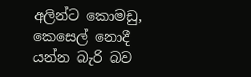අලින්ට කොමඩු, කෙසෙල් නොදී යන්න බැරි බව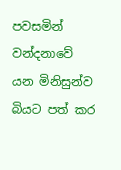පවසමින් වන්දනාවේ යන මිනිසුන්ව බියට පත් කර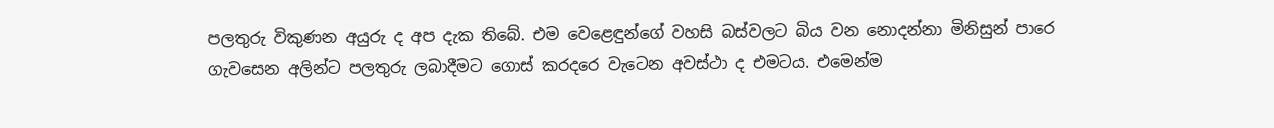පලතුරු විකුණන අයුරු ද අප දැක තිබේ. එම වෙළෙඳුන්ගේ වහසි බස්වලට බිය වන නොදන්නා මිනිසුන් පාරෙ ගැවසෙන අලින්ට පලතුරු ලබාදීමට ගොස් කරදරෙ වැටෙන අවස්ථා ද එමටය. එමෙන්ම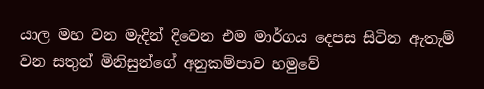යාල මහ වන මැදින් දිවෙන එම මාර්ගය දෙපස සිටින ඇතැම් වන සතුන් මිනිසුන්ගේ අනුකම්පාව හමුවේ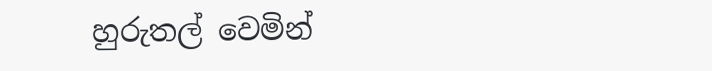හුරුතල් වෙමින්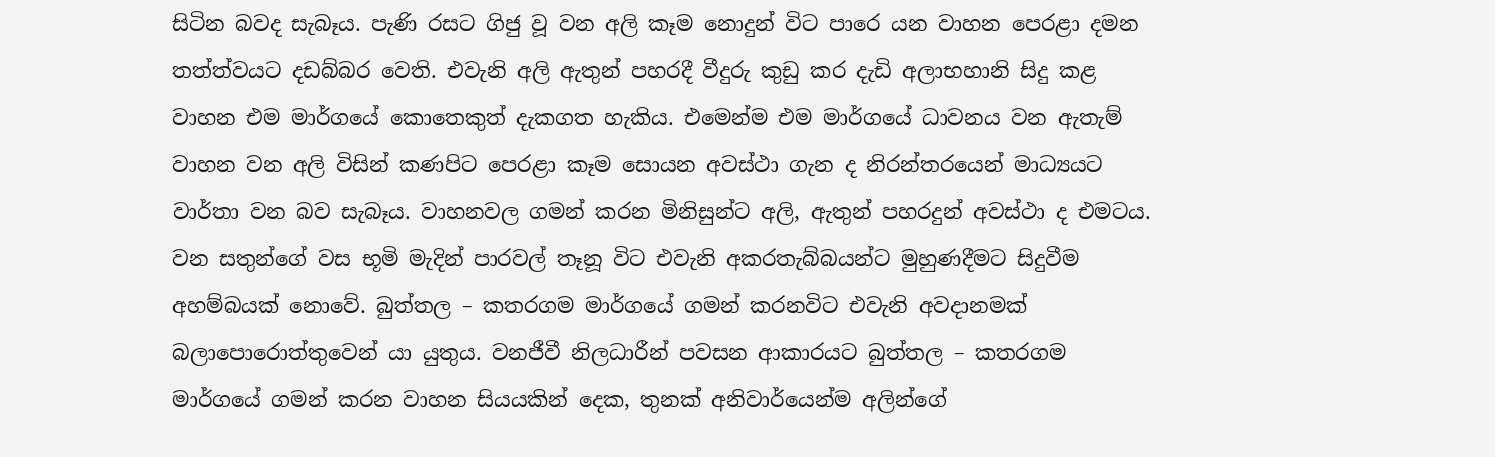සිටින බවද සැබෑය. පැණි රසට ගිජු වූ වන අලි කෑම නොදුන් විට පාරෙ යන වාහන පෙරළා දමන තත්ත්වයට දඩබ්බර වෙති. එවැනි අලි ඇතුන් පහරදී වීදුරු කුඩු කර දැඩි අලාභහානි සිදු කළ වාහන එම මාර්ගයේ කොතෙකුත් දැකගත හැකිය. එමෙන්ම එම මාර්ගයේ ධාවනය වන ඇතැම් වාහන වන අලි විසින් කණපිට පෙරළා කෑම සොයන අවස්ථා ගැන ද නිරන්තරයෙන් මාධ්‍යයට වාර්තා වන බව සැබෑය. වාහනවල ගමන් කරන මිනිසුන්ට අලි, ඇතුන් පහරදුන් අවස්ථා ද එමටය. වන සතුන්ගේ වස භූමි මැදින් පාරවල් තෑනූ විට එවැනි අකරතැබ්බයන්ට මුහුණදීමට සිදුවීම අහම්බයක් නොවේ. බුත්තල – කතරගම මාර්ගයේ ගමන් කරනවිට එවැනි අවදානමක් බලාපොරොත්තුවෙන් යා යුතුය. වනජීවී නිලධාරීන් පවසන ආකාරයට බුත්තල – කතරගම මාර්ගයේ ගමන් කරන වාහන සියයකින් දෙක, තුනක් අනිවාර්යෙන්ම අලින්ගේ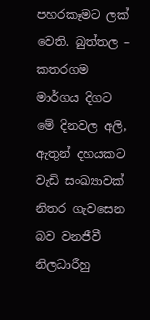පහරකෑමට ලක් වෙති. බුත්තල – කතරගම මාර්ගය දිගට මේ දිනවල අලි, ඇතුන් දහයකට වැඩි සංඛ්‍යාවක් නිතර ගැවසෙන බව වනජීවී නිලධාරීහු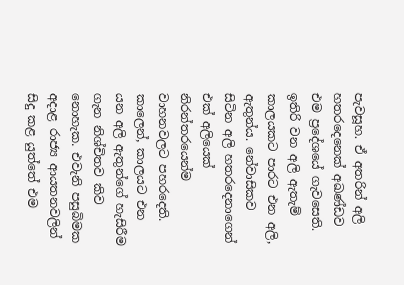පැවසූහ. ඒ අතරින් අලි හතරදෙනෙක් අඛණ්ඩව එම ප්‍රදේශයේ ගැවසෙති. ඉතිරි වන අලි ඇතැම් කාලයකට පාරට එන අලි, ඇතුන්ය. නේවාසිකව සිටින අලි හතරදෙනාගෙන් එක් අලියෙක් නිරන්තරයෙන්ම වාහනවලට පහරදෙති. කාලෙන්, කාලයට එන යන අලි ඇතුන්ගේ හැසිරීම ගැන නිශ්චිතව කිව නොහැක. එවැනි පසුබිමක අදාළ රාජ්‍ය ආයතනවලින් සිදු කළ යුත්තේ එම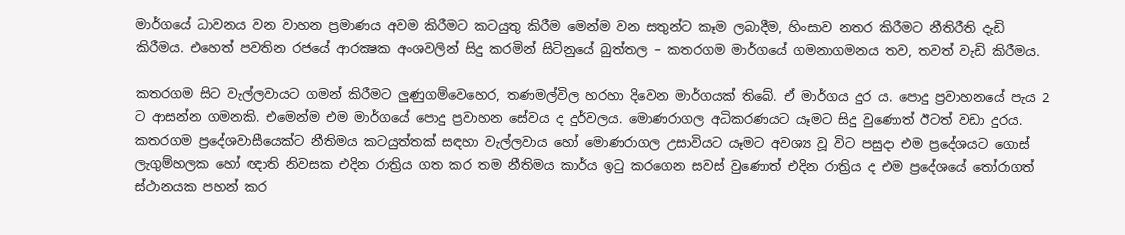මාර්ගයේ ධාවනය වන වාහන ප්‍රමාණය අවම කිරීමට කටයුතු කිරීම මෙන්ම වන සතුන්ට කෑම ලබාදීම, හිංසාව නතර කිරීමට නීතිරීති දැඩි කිරීමය. එහෙත් පවතින රජයේ ආරක්‍ෂක අංශවලින් සිදු කරමින් සිටිනුයේ බුත්තල – කතරගම මාර්ගයේ ගමනාගමනය තව, තවත් වැඩි කිරීමය.

කතරගම සිට වැල්ලවායට ගමන් කිරීමට ලුණුගම්වෙහෙර, තණමල්විල හරහා දිවෙන මාර්ගයක් තිබේ. ඒ මාර්ගය දුර ය. පොදු ප්‍රවාහනයේ පැය 2 ට ආසන්න ගමනකි. එමෙන්ම එම මාර්ගයේ පොදු ප්‍රවාහන සේවය ද දුර්වලය. මොණරාගල අධිකරණයට යෑමට සිදු වුණොත් ඊටත් වඩා දුරය. කතරගම ප්‍රදේශවාසීයෙක්ට නීතිමය කටයුත්තක් සඳහා වැල්ලවාය හෝ මොණරාගල උසාවියට යෑමට අවශ්‍ය වූ විට පසුදා එම ප්‍රදේශයට ගොස් ලැගුම්හලක හෝ ඥාති නිවසක එදින රාත්‍රිය ගත කර තම නීතිමය කාර්ය ඉටු කරගෙන සවස් වුණොත් එදින රාත්‍රිය ද එම ප්‍රදේශයේ තෝරාගත් ස්ථානයක පහන් කර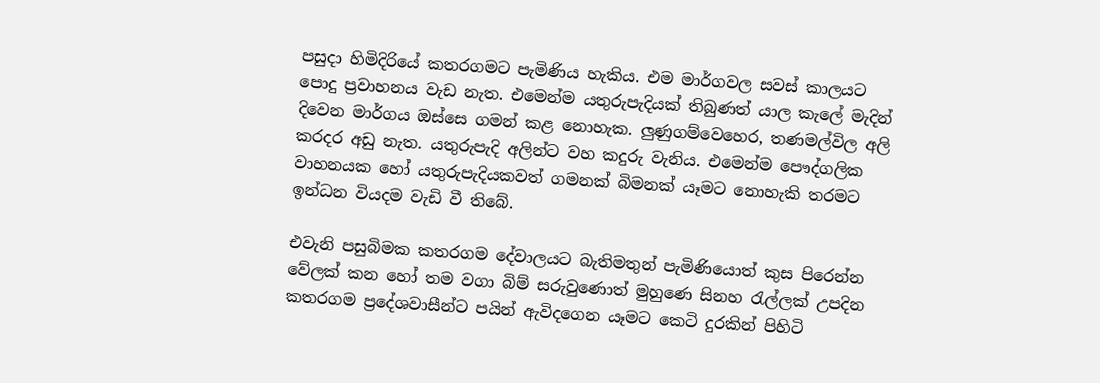පසුදා හිමිදිරියේ කතරගමට පැමිණිය හැකිය. එම මාර්ගවල සවස් කාලයට පොදු ප්‍රවාහනය වැඩ නැත. එමෙන්ම යතුරුපැදියක් තිබුණත් යාල කැලේ මැදින් දිවෙන මාර්ගය ඔස්සෙ ගමන් කළ නොහැක. ලුණුගම්වෙහෙර, තණමල්විල අලි කරදර අඩු නැත. යතුරුපැදි අලින්ට වහ කදුරු වැනිය. එමෙන්ම පෞද්ගලික වාහනයක හෝ යතුරුපැදියකවත් ගමනක් බිමනක් යෑමට නොහැකි තරමට ඉන්ධන වියදම වැඩි වී තිබේ.

එවැනි පසුබිමක කතරගම දේවාලයට බැතිමතුන් පැමිණියොත් කුස පිරෙන්න වේලක් කන හෝ තම වගා බිම් සරුවුණොත් මුහුණෙ සිනහ රැල්ලක් උපදින කතරගම ප්‍රදේශවාසීන්ට පයින් ඇවිදගෙන යෑමට කෙටි දුරකින් පිහිටි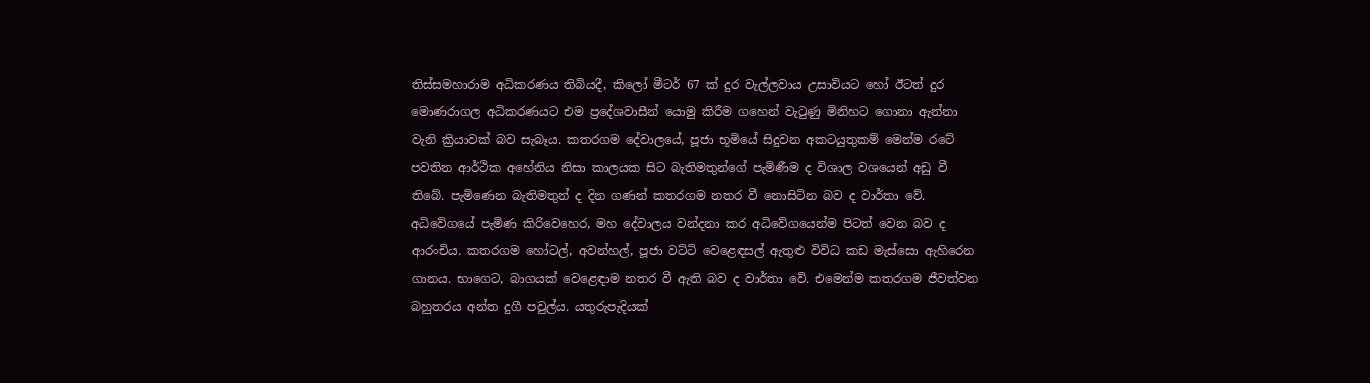තිස්සමහාරාම අධිකරණය තිබියදී, කිලෝ මීටර් 67 ක් දුර වැල්ලවාය උසාවියට හෝ ඊටත් දුර මොණරාගල අධිකරණයට එම ප්‍රදේශවාසීන් යොමු කිරීම ගහෙන් වැටුණු මිනිහට ගොනා ඇන්නා වැනි ක්‍රියාවක් බව සැබෑය. කතරගම දේවාලයේ, පූජා භූමියේ සිදුවන අකටයුතුකම් මෙන්ම රටේ පවතින ආර්ථික අහේනිය නිසා කාලයක සිට බැතිමතුන්ගේ පැමිණීම ද විශාල වශයෙන් අඩු වී තිබේ. පැමිණෙන බැතිමතුන් ද දින ගණන් කතරගම නතර වී නොසිටින බව ද වාර්තා වේ. අධිවේගයේ පැමිණ කිරිවෙහෙර, මහ දේවාලය වන්දනා කර අධිවේගයෙන්ම පිටත් වෙන බව ද ආරංචිය. කතරගම හෝටල්, අවන්හල්, පූජා වට්ටි වෙළෙඳසල් ඇතුළු විවිධ කඩ මැස්සො ඇහිරෙන ගානය. භාගෙට, බාගයක් වෙළෙඳාම නතර වී ඇති බව ද වාර්තා වේ. එමෙන්ම කතරගම ජීවත්වන බහුතරය අන්ත දුගී පවුල්ය. යතුරුපැදියක්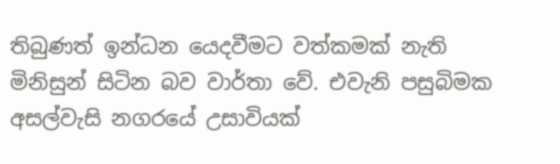තිබුණත් ඉන්ධන යෙදවීමට වත්කමක් නැති මිනිසුන් සිටින බව වාර්තා වේ. එවැනි පසුබිමක අසල්වැසි නගරයේ උසාවියක්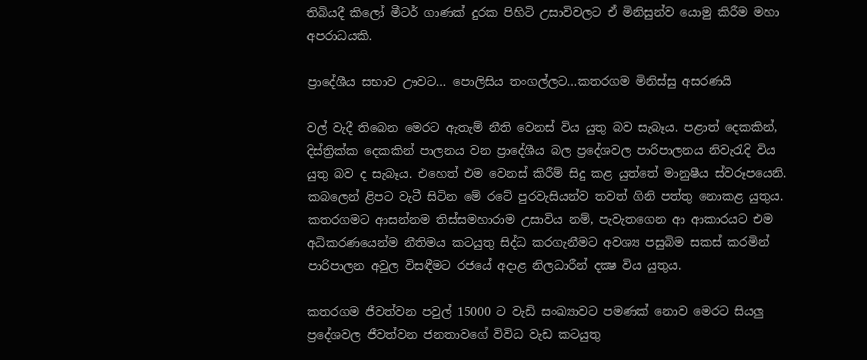තිබියදී කිලෝ මීටර් ගාණක් දුරක පිහිටි උසාවිවලට ඒ මිනිසුන්ව යොමු කිරීම මහා අපරාධයකි.

ප්‍රාදේශීය සභාව ඌවට… පොලිසිය තංගල්ලට…කතරගම මිනිස්සු අසරණයි

වල් වැදී තිබෙන මෙරට ඇතැම් නීති වෙනස් විය යුතු බව සැබෑය. පළාත් දෙකකින්, දිස්ත්‍රික්ක දෙකකින් පාලනය වන ප්‍රාදේශීය බල ප්‍රදේශවල පාරිපාලනය නිවැරැදි විය යුතු බව ද සැබෑය. එහෙත් එම වෙනස් කිරීම් සිදු කළ යුත්තේ මානුෂීය ස්වරූපයෙනි. කබලෙන් ළිපට වැටී සිටින මේ රටේ පුරවැසියන්ව තවත් ගිනි පත්තු නොකළ යුතුය. කතරගමට ආසන්නම තිස්සමහාරාම උසාවිය නම්, පැවැතගෙන ආ ආකාරයට එම අධිකරණයෙන්ම නීතිමය කටයුතු සිද්ධ කරගැනීමට අවශ්‍ය පසුබිම සකස් කරමින් පාරිපාලන අවුල විසඳීමට රජයේ අදාළ නිලධාරීන් දක්‍ෂ විය යුතුය.

කතරගම ජීවත්වන පවුල් 15000 ට වැඩි සංඛ්‍යාවට පමණක් නොව මෙරට සියලු ප්‍රදේශවල ජීවත්වන ජනතාවගේ විවිධ වැඩ කටයුතු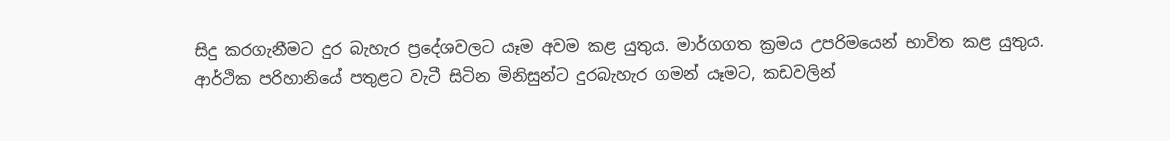සිදු කරගැනීමට දුර බැහැර ප්‍රදේශවලට යෑම අවම කළ යුතුය. මාර්ගගත ක්‍රමය උපරිමයෙන් භාවිත කළ යුතුය. ආර්ථික පරිහානියේ පතුළට වැටී සිටින මිනිසුන්ට දුරබැහැර ගමන් යෑමට, කඩවලින්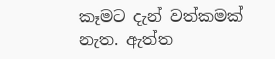කෑමට දැන් වත්කමක් නැත. ඇත්ත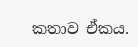කතාව ඒකය.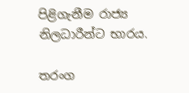පිළිගැනීම රාජ්‍ය නිලධාරීන්ට භාරය.

තරංග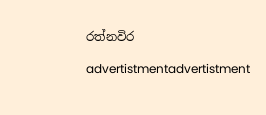රත්නවිර

advertistmentadvertistment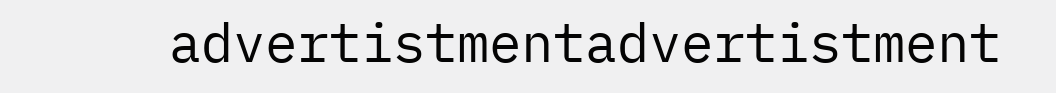advertistmentadvertistment